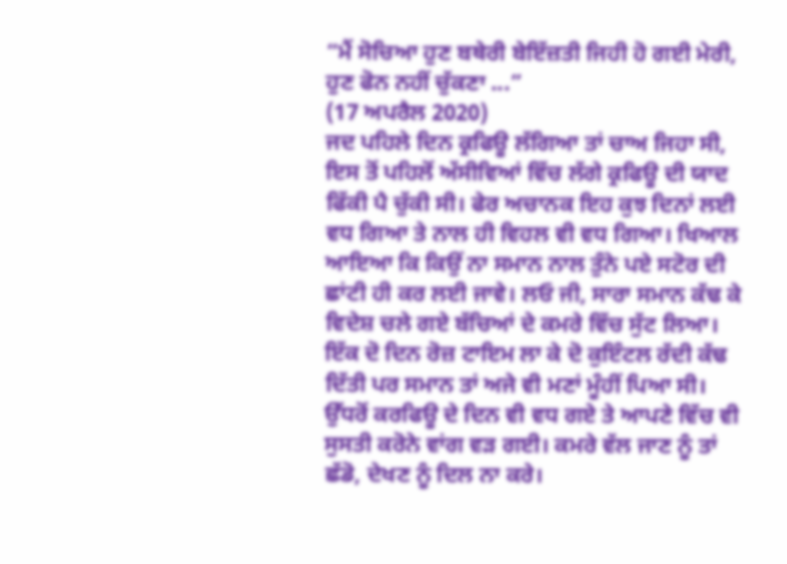“ਮੈਂ ਸੋਚਿਆ ਹੁਣ ਬਥੇਰੀ ਬੇਇੱਜ਼ਤੀ ਜਿਹੀ ਹੋ ਗਈ ਮੇਰੀ, ਹੁਣ ਫੋਨ ਨਹੀਂ ਚੁੱਕਣਾ ...”
(17 ਅਪਰੈਲ 2020)
ਜਦ ਪਹਿਲੇ ਦਿਨ ਕ੍ਰਫਿਊ ਲੱਗਿਆ ਤਾਂ ਚਾਅ ਜਿਹਾ ਸੀ, ਇਸ ਤੋਂ ਪਹਿਲੋਂ ਅੱਸੀਵਿਆਂ ਵਿੱਚ ਲੱਗੇ ਕ੍ਰਫਿਊ ਦੀ ਯਾਦ ਫਿੱਕੀ ਪੈ ਚੁੱਕੀ ਸੀ। ਫੇਰ ਅਚਾਨਕ ਇਹ ਕੁਝ ਦਿਨਾਂ ਲਈ ਵਧ ਗਿਆ ਤੇ ਨਾਲ ਹੀ ਵਿਹਲ ਵੀ ਵਧ ਗਿਆ। ਖਿਆਲ ਆਇਆ ਕਿ ਕਿਉਂ ਨਾ ਸਮਾਨ ਨਾਲ ਤੁੰਨੇ ਪਏ ਸਟੋਰ ਦੀ ਛਾਂਟੀ ਹੀ ਕਰ ਲਈ ਜਾਵੇ। ਲਓ ਜੀ, ਸਾਰਾ ਸਮਾਨ ਕੱਢ ਕੇ ਵਿਦੇਸ਼ ਚਲੇ ਗਏ ਬੱਚਿਆਂ ਦੇ ਕਮਰੇ ਵਿੱਚ ਸੁੱਟ ਲਿਆ। ਇੱਕ ਦੋ ਦਿਨ ਰੋਜ਼ ਟਾਇਮ ਲਾ ਕੇ ਦੋ ਕੁਇੰਟਲ ਰੱਦੀ ਕੱਢ ਦਿੱਤੀ ਪਰ ਸਮਾਨ ਤਾਂ ਅਜੇ ਵੀ ਮਣਾਂ ਮੂੰਹੀਂ ਪਿਆ ਸੀ। ਉੱਧਰੋਂ ਕਰਫਿਊ ਦੇ ਦਿਨ ਵੀ ਵਧ ਗਏ ਤੇ ਆਪਣੇ ਵਿੱਚ ਵੀ ਸੁਸਤੀ ਕਰੋਨੇ ਵਾਂਗ ਵੜ ਗਈ। ਕਮਰੇ ਵੱਲ ਜਾਣ ਨੂੰ ਤਾਂ ਛੱਡੋ, ਦੇਖਣ ਨੂੰ ਦਿਲ ਨਾ ਕਰੇ।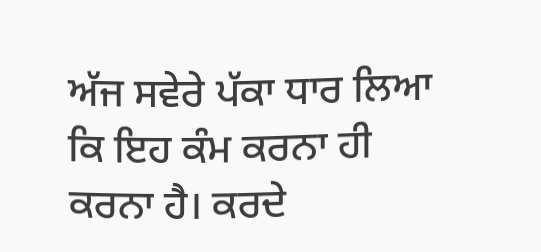ਅੱਜ ਸਵੇਰੇ ਪੱਕਾ ਧਾਰ ਲਿਆ ਕਿ ਇਹ ਕੰਮ ਕਰਨਾ ਹੀ ਕਰਨਾ ਹੈ। ਕਰਦੇ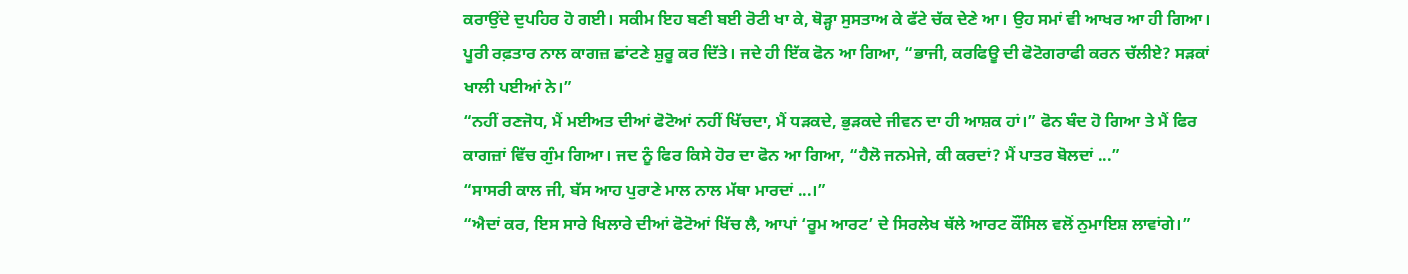ਕਰਾਉਂਦੇ ਦੁਪਹਿਰ ਹੋ ਗਈ। ਸਕੀਮ ਇਹ ਬਣੀ ਬਈ ਰੋਟੀ ਖਾ ਕੇ, ਥੋੜ੍ਹਾ ਸੁਸਤਾਅ ਕੇ ਫੱਟੇ ਚੱਕ ਦੇਣੇ ਆ। ਉਹ ਸਮਾਂ ਵੀ ਆਖਰ ਆ ਹੀ ਗਿਆ। ਪੂਰੀ ਰਫ਼ਤਾਰ ਨਾਲ ਕਾਗਜ਼ ਛਾਂਟਣੇ ਸ਼ੁਰੂ ਕਰ ਦਿੱਤੇ। ਜਦੇ ਹੀ ਇੱਕ ਫੋਨ ਆ ਗਿਆ, “ਭਾਜੀ, ਕਰਫਿਊ ਦੀ ਫੋਟੋਗਰਾਫੀ ਕਰਨ ਚੱਲੀਏ? ਸੜਕਾਂ ਖਾਲੀ ਪਈਆਂ ਨੇ।”
“ਨਹੀਂ ਰਣਜੋਧ, ਮੈਂ ਮਈਅਤ ਦੀਆਂ ਫੋਟੋਆਂ ਨਹੀਂ ਖਿੱਚਦਾ, ਮੈਂ ਧੜਕਦੇ, ਭੁੜਕਦੇ ਜੀਵਨ ਦਾ ਹੀ ਆਸ਼ਕ ਹਾਂ।” ਫੋਨ ਬੰਦ ਹੋ ਗਿਆ ਤੇ ਮੈਂ ਫਿਰ ਕਾਗਜ਼ਾਂ ਵਿੱਚ ਗੁੰਮ ਗਿਆ। ਜਦ ਨੂੰ ਫਿਰ ਕਿਸੇ ਹੋਰ ਦਾ ਫੋਨ ਆ ਗਿਆ, “ਹੈਲੋ ਜਨਮੇਜੇ, ਕੀ ਕਰਦਾਂ? ਮੈਂ ਪਾਤਰ ਬੋਲਦਾਂ ...”
“ਸਾਸਰੀ ਕਾਲ ਜੀ, ਬੱਸ ਆਹ ਪੁਰਾਣੇ ਮਾਲ ਨਾਲ ਮੱਥਾ ਮਾਰਦਾਂ ...।”
“ਐਦਾਂ ਕਰ, ਇਸ ਸਾਰੇ ਖਿਲਾਰੇ ਦੀਆਂ ਫੋਟੋਆਂ ਖਿੱਚ ਲੈ, ਆਪਾਂ ‘ਰੂਮ ਆਰਟ’ ਦੇ ਸਿਰਲੇਖ ਥੱਲੇ ਆਰਟ ਕੌਂਸਿਲ ਵਲੋਂ ਨੁਮਾਇਸ਼ ਲਾਵਾਂਗੇ।”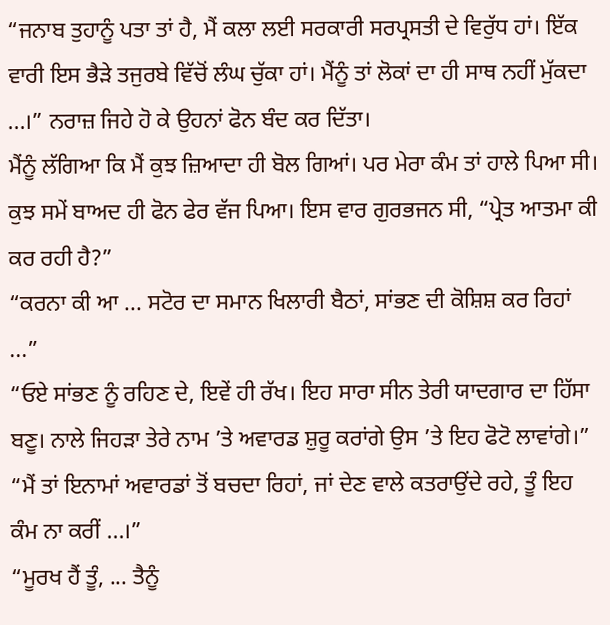“ਜਨਾਬ ਤੁਹਾਨੂੰ ਪਤਾ ਤਾਂ ਹੈ, ਮੈਂ ਕਲਾ ਲਈ ਸਰਕਾਰੀ ਸਰਪ੍ਰਸਤੀ ਦੇ ਵਿਰੁੱਧ ਹਾਂ। ਇੱਕ ਵਾਰੀ ਇਸ ਭੈੜੇ ਤਜੁਰਬੇ ਵਿੱਚੋਂ ਲੰਘ ਚੁੱਕਾ ਹਾਂ। ਮੈਂਨੂੰ ਤਾਂ ਲੋਕਾਂ ਦਾ ਹੀ ਸਾਥ ਨਹੀਂ ਮੁੱਕਦਾ ...।” ਨਰਾਜ਼ ਜਿਹੇ ਹੋ ਕੇ ਉਹਨਾਂ ਫੋਨ ਬੰਦ ਕਰ ਦਿੱਤਾ।
ਮੈਂਨੂੰ ਲੱਗਿਆ ਕਿ ਮੈਂ ਕੁਝ ਜ਼ਿਆਦਾ ਹੀ ਬੋਲ ਗਿਆਂ। ਪਰ ਮੇਰਾ ਕੰਮ ਤਾਂ ਹਾਲੇ ਪਿਆ ਸੀ। ਕੁਝ ਸਮੇਂ ਬਾਅਦ ਹੀ ਫੋਨ ਫੇਰ ਵੱਜ ਪਿਆ। ਇਸ ਵਾਰ ਗੁਰਭਜਨ ਸੀ, “ਪ੍ਰੇਤ ਆਤਮਾ ਕੀ ਕਰ ਰਹੀ ਹੈ?”
“ਕਰਨਾ ਕੀ ਆ ... ਸਟੋਰ ਦਾ ਸਮਾਨ ਖਿਲਾਰੀ ਬੈਠਾਂ, ਸਾਂਭਣ ਦੀ ਕੋਸ਼ਿਸ਼ ਕਰ ਰਿਹਾਂ ...”
“ਓਏ ਸਾਂਭਣ ਨੂੰ ਰਹਿਣ ਦੇ, ਇਵੇਂ ਹੀ ਰੱਖ। ਇਹ ਸਾਰਾ ਸੀਨ ਤੇਰੀ ਯਾਦਗਾਰ ਦਾ ਹਿੱਸਾ ਬਣੂ। ਨਾਲੇ ਜਿਹੜਾ ਤੇਰੇ ਨਾਮ ’ਤੇ ਅਵਾਰਡ ਸ਼ੁਰੂ ਕਰਾਂਗੇ ਉਸ ’ਤੇ ਇਹ ਫੋਟੋ ਲਾਵਾਂਗੇ।”
“ਮੈਂ ਤਾਂ ਇਨਾਮਾਂ ਅਵਾਰਡਾਂ ਤੋਂ ਬਚਦਾ ਰਿਹਾਂ, ਜਾਂ ਦੇਣ ਵਾਲੇ ਕਤਰਾਉਂਦੇ ਰਹੇ, ਤੂੰ ਇਹ ਕੰਮ ਨਾ ਕਰੀਂ ...।”
“ਮੂਰਖ ਹੈਂ ਤੂੰ, ... ਤੈਨੂੰ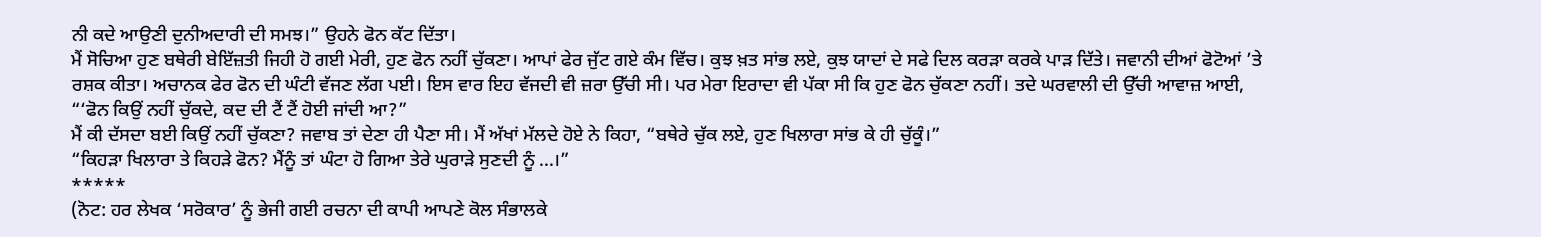ਨੀ ਕਦੇ ਆਉਣੀ ਦੁਨੀਅਦਾਰੀ ਦੀ ਸਮਝ।” ਉਹਨੇ ਫੋਨ ਕੱਟ ਦਿੱਤਾ।
ਮੈਂ ਸੋਚਿਆ ਹੁਣ ਬਥੇਰੀ ਬੇਇੱਜ਼ਤੀ ਜਿਹੀ ਹੋ ਗਈ ਮੇਰੀ, ਹੁਣ ਫੋਨ ਨਹੀਂ ਚੁੱਕਣਾ। ਆਪਾਂ ਫੇਰ ਜੁੱਟ ਗਏ ਕੰਮ ਵਿੱਚ। ਕੁਝ ਖ਼ਤ ਸਾਂਭ ਲਏ, ਕੁਝ ਯਾਦਾਂ ਦੇ ਸਫੇ ਦਿਲ ਕਰੜਾ ਕਰਕੇ ਪਾੜ ਦਿੱਤੇ। ਜਵਾਨੀ ਦੀਆਂ ਫੋਟੋਆਂ ’ਤੇ ਰਸ਼ਕ ਕੀਤਾ। ਅਚਾਨਕ ਫੇਰ ਫੋਨ ਦੀ ਘੰਟੀ ਵੱਜਣ ਲੱਗ ਪਈ। ਇਸ ਵਾਰ ਇਹ ਵੱਜਦੀ ਵੀ ਜ਼ਰਾ ਉੱਚੀ ਸੀ। ਪਰ ਮੇਰਾ ਇਰਾਦਾ ਵੀ ਪੱਕਾ ਸੀ ਕਿ ਹੁਣ ਫੋਨ ਚੁੱਕਣਾ ਨਹੀਂ। ਤਦੇ ਘਰਵਾਲੀ ਦੀ ਉੱਚੀ ਆਵਾਜ਼ ਆਈ, “‘ਫੋਨ ਕਿਉਂ ਨਹੀਂ ਚੁੱਕਦੇ, ਕਦ ਦੀ ਟੈਂ ਟੈਂ ਹੋਈ ਜਾਂਦੀ ਆ?”
ਮੈਂ ਕੀ ਦੱਸਦਾ ਬਈ ਕਿਉਂ ਨਹੀਂ ਚੁੱਕਣਾ? ਜਵਾਬ ਤਾਂ ਦੇਣਾ ਹੀ ਪੈਣਾ ਸੀ। ਮੈਂ ਅੱਖਾਂ ਮੱਲਦੇ ਹੋਏ ਨੇ ਕਿਹਾ, “ਬਥੇਰੇ ਚੁੱਕ ਲਏ, ਹੁਣ ਖਿਲਾਰਾ ਸਾਂਭ ਕੇ ਹੀ ਚੁੱਕੂੰ।”
“ਕਿਹੜਾ ਖਿਲਾਰਾ ਤੇ ਕਿਹੜੇ ਫੋਨ? ਮੈਂਨੂੰ ਤਾਂ ਘੰਟਾ ਹੋ ਗਿਆ ਤੇਰੇ ਘੁਰਾੜੇ ਸੁਣਦੀ ਨੂੰ ...।”
*****
(ਨੋਟ: ਹਰ ਲੇਖਕ ‘ਸਰੋਕਾਰ’ ਨੂੰ ਭੇਜੀ ਗਈ ਰਚਨਾ ਦੀ ਕਾਪੀ ਆਪਣੇ ਕੋਲ ਸੰਭਾਲਕੇ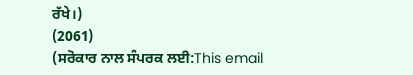ਰੱਖੇ।)
(2061)
(ਸਰੋਕਾਰ ਨਾਲ ਸੰਪਰਕ ਲਈ:This email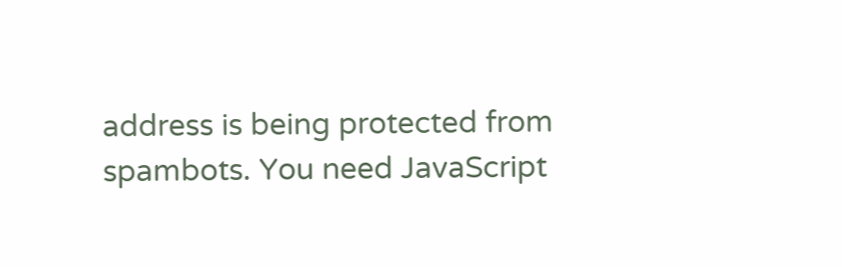address is being protected from spambots. You need JavaScript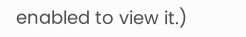enabled to view it.)